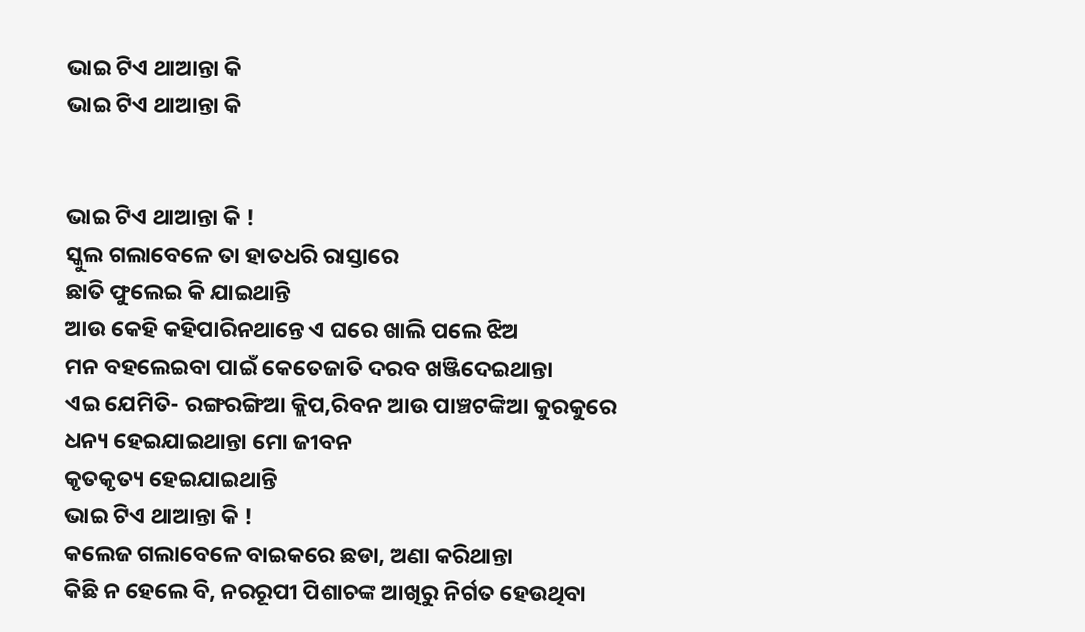ଭାଇ ଟିଏ ଥାଆନ୍ତା କି
ଭାଇ ଟିଏ ଥାଆନ୍ତା କି


ଭାଇ ଟିଏ ଥାଆନ୍ତା କି !
ସ୍କୁଲ ଗଲାବେଳେ ତା ହାତଧରି ରାସ୍ତାରେ
ଛାତି ଫୁଲେଇ କି ଯାଇଥାନ୍ତି
ଆଉ କେହି କହିପାରିନଥାନ୍ତେ ଏ ଘରେ ଖାଲି ପଲେ ଝିଅ
ମନ ବହଲେଇବା ପାଇଁ କେତେଜାତି ଦରବ ଖଞ୍ଜିଦେଇଥାନ୍ତା
ଏଇ ଯେମିତି- ରଙ୍ଗରଙ୍ଗିଆ କ୍ଲିପ,ରିବନ ଆଉ ପାଞ୍ଚଟଙ୍କିଆ କୁରକୁରେ
ଧନ୍ୟ ହେଇଯାଇଥାନ୍ତା ମୋ ଜୀବନ
କୃତକୃତ୍ୟ ହେଇଯାଇଥାନ୍ତି
ଭାଇ ଟିଏ ଥାଆନ୍ତା କି !
କଲେଜ ଗଲାବେଳେ ବାଇକରେ ଛଡା, ଅଣା କରିଥାନ୍ତା
କିଛି ନ ହେଲେ ବି, ନରରୂପୀ ପିଶାଚଙ୍କ ଆଖିରୁ ନିର୍ଗତ ହେଉଥିବା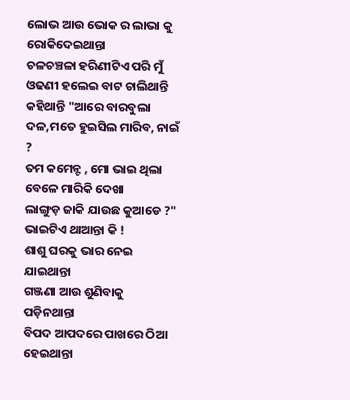ଲୋଭ ଆଉ ଭୋକ ର ଲାଭା କୁ ରୋକିଦେଇଥାନ୍ତା
ଚଳଚଞ୍ଚଳା ହରିଣୀଟିଏ ପରି ମୁଁ
ଓଢଣୀ ହଲେଇ ବାଟ ଚାଲିଥାନ୍ତି
କହିଥାନ୍ତି "ଆରେ ବାରବୁଲା ଦଳ,ମତେ ହୁଇସିଲ ମାରିବ, ନାଇଁ ?
ତମ କମେନ୍ଟ , ମୋ ଭାଇ ଥିଲା
ବେଳେ ମାରିକି ଦେଖା
ଲାଙ୍ଗୁଡ଼ ଜାକି ଯାଉଛ କୁଆଡେ ?"
ଭାଇଟିଏ ଥାଆନ୍ତା କି !
ଶାଶୁ ଘରକୁ ଭାର ନେଇ ଯାଇଥାନ୍ତା
ଗଞ୍ଜଣା ଆଉ ଶୁଣିବାକୁ ପଡ଼ିନଥାନ୍ତା
ବିପଦ ଆପଦରେ ପାଖରେ ଠିଆ ହେଇଥାନ୍ତା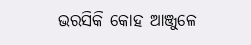ଭରସିକି କୋହ ଆଞ୍ଜୁଳେ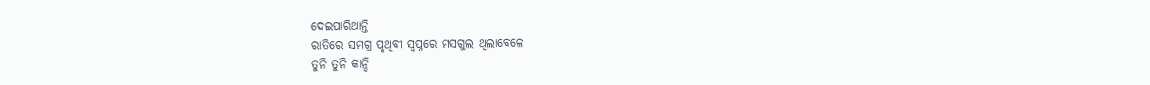ଦେଇପାରିଥାନ୍ତି
ରାତିରେ ସମଗ୍ର ପୃଥିବୀ ସ୍ବପ୍ନରେ ମସଗୁଲ ଥିଲାବେଳେ
ତୁନି ତୁନି କାନ୍ଦି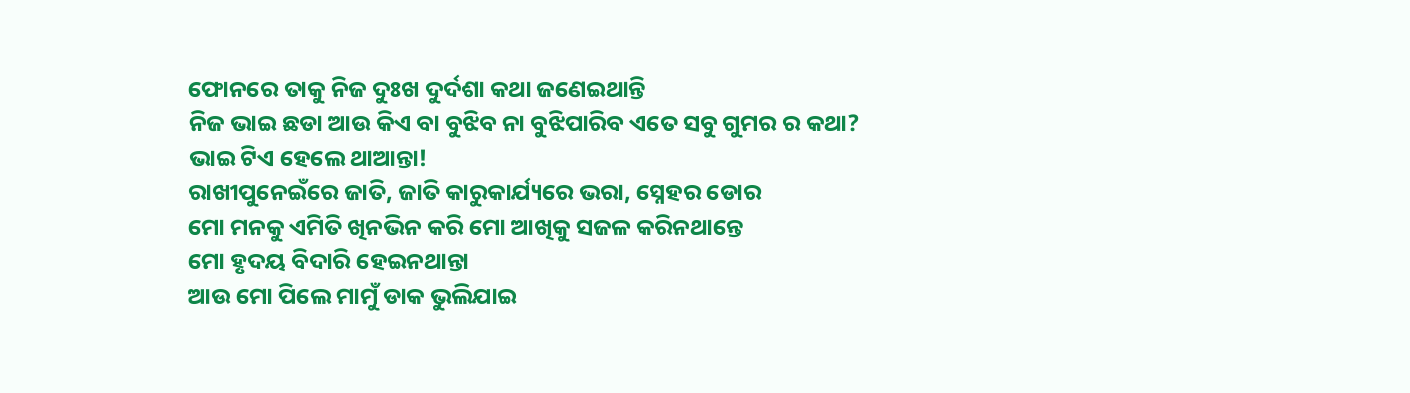ଫୋନରେ ତାକୁ ନିଜ ଦୁଃଖ ଦୁର୍ଦଶା କଥା ଜଣେଇଥାନ୍ତି
ନିଜ ଭାଇ ଛଡା ଆଉ କିଏ ବା ବୁଝିବ ନା ବୁଝିପାରିବ ଏତେ ସବୁ ଗୁମର ର କଥା?
ଭାଇ ଟିଏ ହେଲେ ଥାଆନ୍ତା!
ରାଖୀପୁନେଇଁରେ ଜାତି, ଜାତି କାରୁକାର୍ଯ୍ୟରେ ଭରା, ସ୍ନେହର ଡୋର
ମୋ ମନକୁ ଏମିତି ଖିନଭିନ କରି ମୋ ଆଖିକୁ ସଜଳ କରିନଥାନ୍ତେ
ମୋ ହୃଦୟ ବିଦାରି ହେଇନଥାନ୍ତା
ଆଉ ମୋ ପିଲେ ମାମୁଁ ଡାକ ଭୁଲିଯାଇ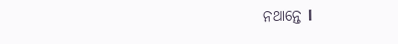ନଥାନ୍ତେ l